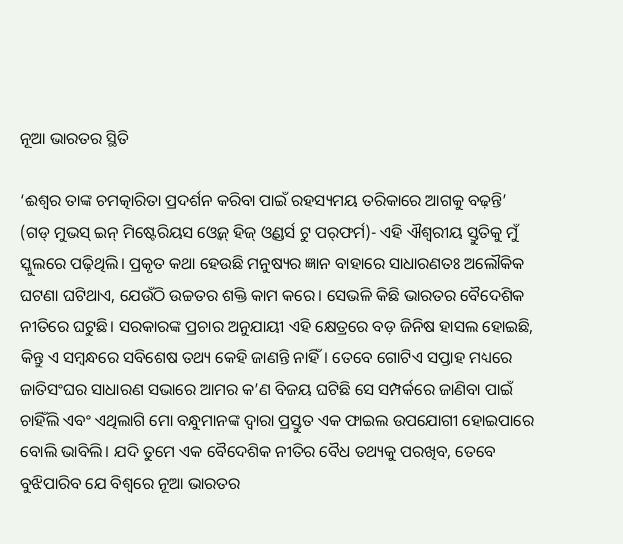ନୂଆ ଭାରତର ସ୍ଥିତି

‘ଈଶ୍ୱର ତାଙ୍କ ଚମତ୍କାରିତା ପ୍ରଦର୍ଶନ କରିବା ପାଇଁ ରହସ୍ୟମୟ ତରିକାରେ ଆଗକୁ ବଢ଼ନ୍ତି’ (ଗଡ୍‌ ମୁଭସ୍‌ ଇନ୍‌ ମିଷ୍ଟେରିୟସ ଓ୍ବେଜ୍‌ ହିଜ୍‌ ଓ୍ବଣ୍ଡର୍ସ ଟୁ ପର୍‌ଫର୍ମ)- ଏହି ଐଶ୍ୱରୀୟ ସ୍ତୁତିକୁ ମୁଁ ସ୍କୁଲରେ ପଢ଼ିଥିଲି। ପ୍ରକୃତ କଥା ହେଉଛି ମନୁଷ୍ୟର ଜ୍ଞାନ ବାହାରେ ସାଧାରଣତଃ ଅଲୌକିକ ଘଟଣା ଘଟିଥାଏ, ଯେଉଁଠି ଉଚ୍ଚତର ଶକ୍ତି କାମ କରେ। ସେଭଳି କିଛି ଭାରତର ବୈଦେଶିକ ନୀତିରେ ଘଟୁଛି। ସରକାରଙ୍କ ପ୍ରଚାର ଅନୁଯାୟୀ ଏହି କ୍ଷେତ୍ରରେ ବଡ଼ ଜିନିଷ ହାସଲ ହୋଇଛି, କିନ୍ତୁ ଏ ସମ୍ବନ୍ଧରେ ସବିଶେଷ ତଥ୍ୟ କେହି ଜାଣନ୍ତି ନାହିଁ। ତେବେ ଗୋଟିଏ ସପ୍ତାହ ମଧ୍ୟରେ ଜାତିସଂଘର ସାଧାରଣ ସଭାରେ ଆମର କ’ଣ ବିଜୟ ଘଟିଛି ସେ ସମ୍ପର୍କରେ ଜାଣିବା ପାଇଁ ଚାହିଁଲି ଏବଂ ଏଥିଲାଗି ମୋ ବନ୍ଧୁମାନଙ୍କ ଦ୍ୱାରା ପ୍ରସ୍ତୁତ ଏକ ଫାଇଲ ଉପଯୋଗୀ ହୋଇପାରେ ବୋଲି ଭାବିଲି। ଯଦି ତୁମେ ଏକ ବୈଦେଶିକ ନୀତିର ବୈଧ ତଥ୍ୟକୁ ପରଖିବ, ତେବେ ବୁଝିପାରିବ ଯେ ବିଶ୍ୱରେ ନୂଆ ଭାରତର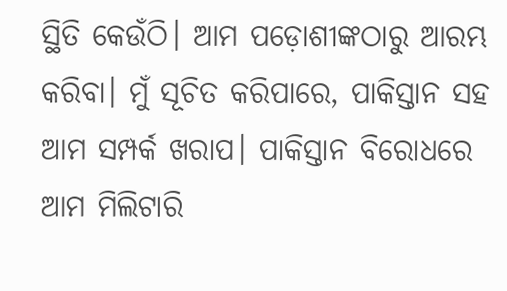ସ୍ଥିତି କେଉଁଠି। ଆମ ପଡ଼ୋଶୀଙ୍କଠାରୁ ଆରମ୍ଭ କରିବା। ମୁଁ ସୂଚିତ କରିପାରେ, ପାକିସ୍ତାନ ସହ ଆମ ସମ୍ପର୍କ ଖରାପ। ପାକିସ୍ତାନ ବିରୋଧରେ ଆମ ମିଲିଟାରି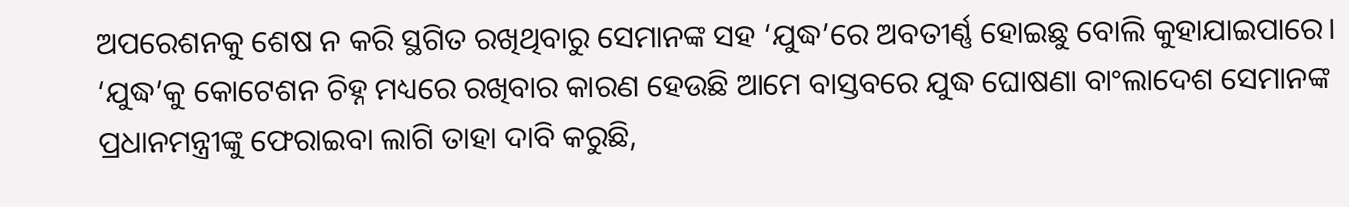ଅପରେଶନକୁ ଶେଷ ନ କରି ସ୍ଥଗିତ ରଖିଥିବାରୁ ସେମାନଙ୍କ ସହ ‘ଯୁଦ୍ଧ’ରେ ଅବତୀର୍ଣ୍ଣ ହୋଇଛୁ ବୋଲି କୁହାଯାଇପାରେ। ‘ଯୁଦ୍ଧ’କୁ କୋଟେଶନ ଚିହ୍ନ ମଧ୍ୟରେ ରଖିବାର କାରଣ ହେଉଛି ଆମେ ବାସ୍ତବରେ ଯୁଦ୍ଧ ଘୋଷଣା ବାଂଲାଦେଶ ସେମାନଙ୍କ ପ୍ରଧାନମନ୍ତ୍ରୀଙ୍କୁ ଫେରାଇବା ଲାଗି ତାହା ଦାବି କରୁଛି,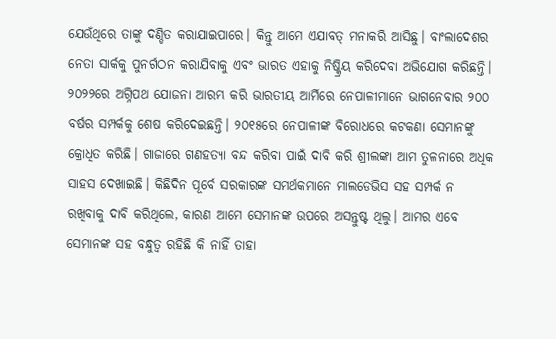ଯେଉଁଥିରେ ତାଙ୍କୁ ଦଣ୍ଡିତ କରାଯାଇପାରେ। କିନ୍ତୁ ଆମେ ଏଯାବତ୍‌ ମନାକରି ଆସିଛୁ। ବାଂଲାଦେଶର ନେତା ସାର୍କକୁ ପୁନର୍ଗଠନ କରାଯିବାକୁ ଏବଂ ଭାରତ ଏହାକୁ ନିଷ୍କ୍ରିୟ କରିଦେବା ଅଭିଯୋଗ କରିଛନ୍ତି। ୨୦୨୨ରେ ଅଗ୍ନିପଥ ଯୋଜନା ଆରମ୍ଭ କରି ଭାରତୀୟ ଆର୍ମିରେ ନେପାଳୀମାନେ ଭାଗନେବାର ୨୦୦ ବର୍ଷର ସମ୍ପର୍କକୁ ଶେଷ କରିଦେଇଛନ୍ତି। ୨୦୧୫ରେ ନେପାଳୀଙ୍କ ବିରୋଧରେ କଟକଣା ସେମାନଙ୍କୁ କ୍ରୋଧିତ କରିଛି। ଗାଜାରେ ଗଣହତ୍ୟା ବନ୍ଦ କରିବା ପାଇଁ ଦାବି କରି ଶ୍ରୀଲଙ୍କା ଆମ ତୁଳନାରେ ଅଧିକ ସାହସ ଦେଖାଇଛି। କିଛିଦିନ ପୂର୍ବେ ସରକାରଙ୍କ ସମର୍ଥକମାନେ ମାଲଡେଭିସ ସହ ସମ୍ପର୍କ ନ ରଖିବାକୁ ଦାବି କରିଥିଲେ, କାରଣ ଆମେ ସେମାନଙ୍କ ଉପରେ ଅସନ୍ତୁଷ୍ଟ ଥିଲୁ। ଆମର ଏବେ ସେମାନଙ୍କ ସହ ବନ୍ଧୁତ୍ୱ ରହିଛି କି ନାହିଁ ତାହା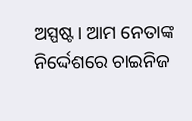ଅସ୍ପଷ୍ଟ। ଆମ ନେତାଙ୍କ ନିର୍ଦ୍ଦେଶରେ ଚାଇନିଜ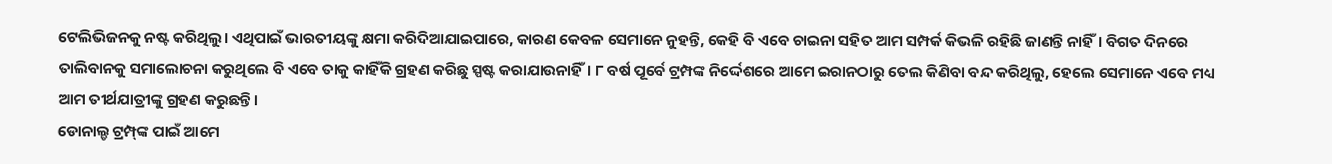ଟେଲିଭିଜନକୁ ନଷ୍ଟ କରିଥିଲୁ। ଏଥିପାଇଁ ଭାରତୀୟଙ୍କୁ କ୍ଷମା କରିଦିଆଯାଇପାରେ, କାରଣ କେବଳ ସେମାନେ ନୁହନ୍ତି, କେହି ବି ଏବେ ଚାଇନା ସହିତ ଆମ ସମ୍ପର୍କ କିଭଳି ରହିଛି ଜାଣନ୍ତି ନାହିଁ। ବିଗତ ଦିନରେ ତାଲିବାନକୁ ସମାଲୋଚନା କରୁଥିଲେ ବି ଏବେ ତାକୁ କାହିଁକି ଗ୍ରହଣ କରିଛୁ ସ୍ପଷ୍ଟ କରାଯାଉନାହିଁ। ୮ ବର୍ଷ ପୂର୍ବେ ଟ୍ରମ୍ପଙ୍କ ନିର୍ଦ୍ଦେଶରେ ଆମେ ଇରାନଠାରୁ ତେଲ କିଣିବା ବନ୍ଦ କରିଥିଲୁ, ହେଲେ ସେମାନେ ଏବେ ମଧ୍ୟ ଆମ ତୀର୍ଥଯାତ୍ରୀଙ୍କୁ ଗ୍ରହଣ କରୁଛନ୍ତି।
ଡୋନାଲ୍ଡ ଟ୍ରମ୍ପ୍‌ଙ୍କ ପାଇଁ ଆମେ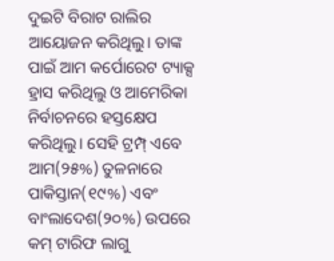ଦୁଇଟି ବିରାଟ ରାଲିର ଆୟୋଜନ କରିଥିଲୁ। ତାଙ୍କ ପାଇଁ ଆମ କର୍ପୋରେଟ ଟ୍ୟାକ୍ସ ହ୍ରାସ କରିଥିଲୁ ଓ ଆମେରିକା ନିର୍ବାଚନରେ ହସ୍ତକ୍ଷେପ କରିଥିଲୁ। ସେହି ଟ୍ରମ୍ପ୍‌ ଏବେ ଆମ(୨୫%) ତୁଳନାରେ ପାକିସ୍ତାନ(୧୯%) ଏବଂ ବାଂଲାଦେଶ(୨୦%) ଉପରେ କମ୍‌ ଟାରିଫ ଲାଗୁ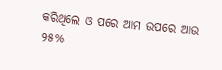କରିଥିଲେ ଓ ପରେ ଆମ ଉପରେ ଆଉ ୨୫%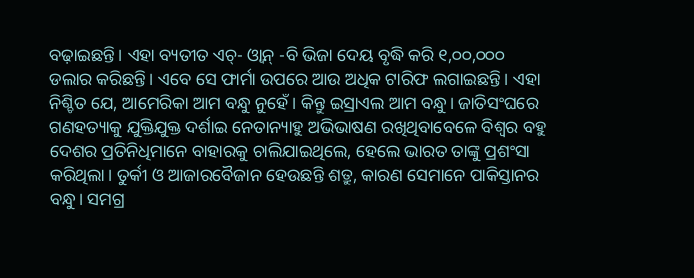ବଢ଼ାଇଛନ୍ତି। ଏହା ବ୍ୟତୀତ ଏଚ୍‌- ଓ୍ବାନ୍‌ -ବି ଭିଜା ଦେୟ ବୃଦ୍ଧି କରି ୧,୦୦,୦୦୦ ଡଲାର କରିଛନ୍ତି। ଏବେ ସେ ଫାର୍ମା ଉପରେ ଆଉ ଅଧିକ ଟାରିଫ ଲଗାଇଛନ୍ତି। ଏହା ନିଶ୍ଚିତ ଯେ, ଆମେରିକା ଆମ ବନ୍ଧୁ ନୁହେଁ। କିନ୍ତୁ ଇସ୍ରାଏଲ ଆମ ବନ୍ଧୁ। ଜାତିସଂଘରେ ଗଣହତ୍ୟାକୁ ଯୁକ୍ତିଯୁକ୍ତ ଦର୍ଶାଇ ନେତାନ୍ୟାହୁ ଅଭିଭାଷଣ ରଖିଥିବାବେଳେ ବିଶ୍ୱର ବହୁ ଦେଶର ପ୍ରତିନିଧିମାନେ ବାହାରକୁ ଚାଲିଯାଇଥିଲେ, ହେଲେ ଭାରତ ତାଙ୍କୁ ପ୍ରଶଂସା କରିଥିଲା। ତୁର୍କୀ ଓ ଆଜାରବୈଜାନ ହେଉଛନ୍ତି ଶତ୍ରୁ, କାରଣ ସେମାନେ ପାକିସ୍ତାନର ବନ୍ଧୁ। ସମଗ୍ର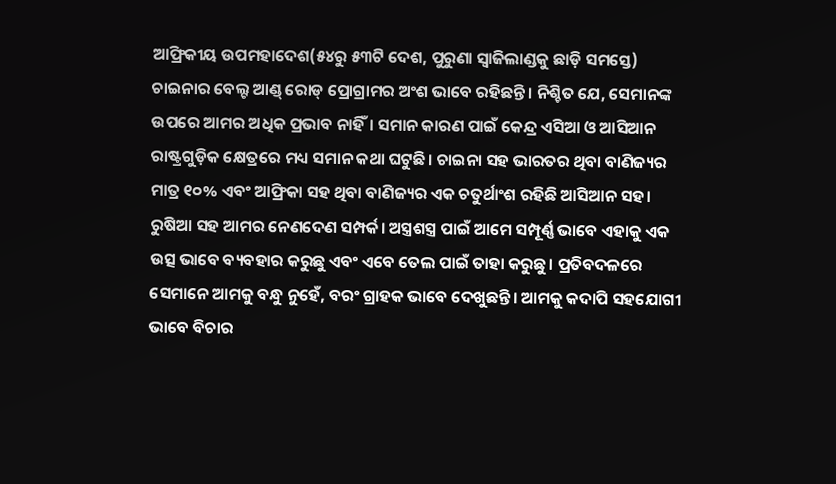ଆଫ୍ରିକୀୟ ଉପମହାଦେଶ(୫୪ରୁ ୫୩ଟି ଦେଶ, ପୁରୁଣା ସ୍ବାଜିଲାଣ୍ଡକୁ ଛାଡ଼ି ସମସ୍ତେ) ଚାଇନାର ବେଲ୍ଟ ଆଣ୍ଡ୍‌ ରୋଡ୍‌ ପ୍ରୋଗ୍ରାମର ଅଂଶ ଭାବେ ରହିଛନ୍ତି। ନିଶ୍ଚିତ ଯେ, ସେମାନଙ୍କ ଉପରେ ଆମର ଅଧିକ ପ୍ରଭାବ ନାହିଁ। ସମାନ କାରଣ ପାଇଁ କେନ୍ଦ୍ର ଏସିଆ ଓ ଆସିଆନ ରାଷ୍ଟ୍ରଗୁଡ଼ିକ କ୍ଷେତ୍ରରେ ମଧ୍ୟ ସମାନ କଥା ଘଟୁଛି। ଚାଇନା ସହ ଭାରତର ଥିବା ବାଣିଜ୍ୟର ମାତ୍ର ୧୦% ଏବଂ ଆଫ୍ରିକା ସହ ଥିବା ବାଣିଜ୍ୟର ଏକ ଚତୁର୍ଥାଂଶ ରହିଛି ଆସିଆନ ସହ। ରୁଷିଆ ସହ ଆମର ନେଣଦେଣ ସମ୍ପର୍କ। ଅସ୍ତ୍ରଶସ୍ତ୍ର ପାଇଁ ଆମେ ସମ୍ପୂର୍ଣ୍ଣ ଭାବେ ଏହାକୁ ଏକ ଉତ୍ସ ଭାବେ ବ୍ୟବହାର କରୁଛୁ ଏବଂ ଏବେ ତେଲ ପାଇଁ ତାହା କରୁଛୁ। ପ୍ରତିବଦଳରେ ସେମାନେ ଆମକୁ ବନ୍ଧୁ ନୁହେଁ, ବରଂ ଗ୍ରାହକ ଭାବେ ଦେଖୁଛନ୍ତି। ଆମକୁ କଦାପି ସହଯୋଗୀ ଭାବେ ବିଚାର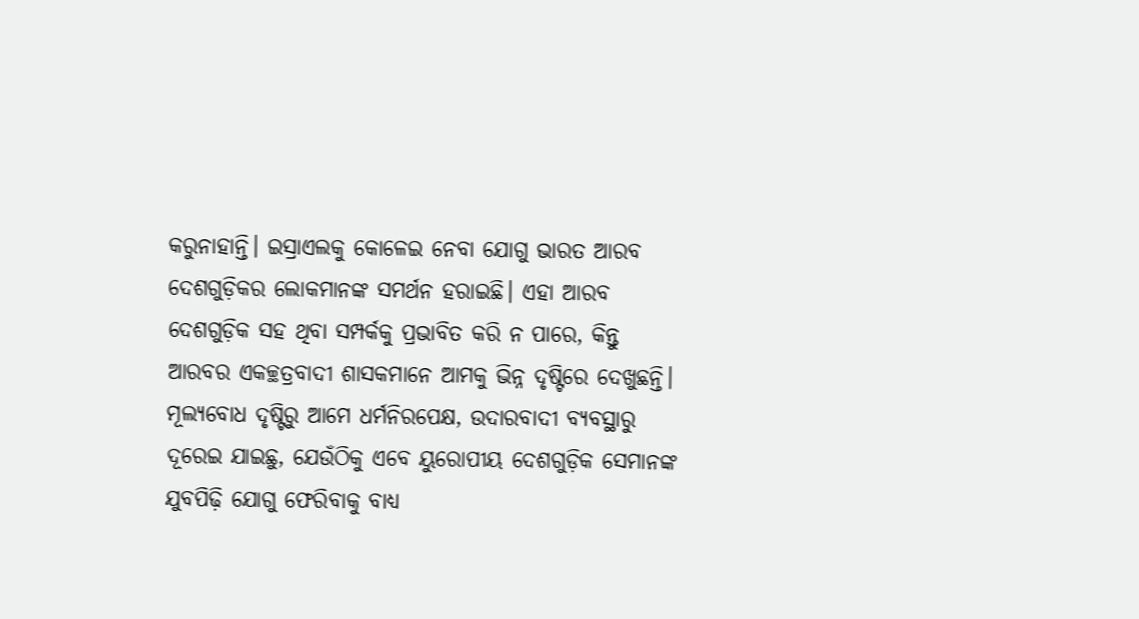କରୁନାହାନ୍ତି। ଇସ୍ରାଏଲକୁ କୋଳେଇ ନେବା ଯୋଗୁ ଭାରତ ଆରବ ଦେଶଗୁଡ଼ିକର ଲୋକମାନଙ୍କ ସମର୍ଥନ ହରାଇଛି। ଏହା ଆରବ ଦେଶଗୁଡ଼ିକ ସହ ଥିବା ସମ୍ପର୍କକୁ ପ୍ରଭାବିତ କରି ନ ପାରେ, କିନ୍ତୁ ଆରବର ଏକଚ୍ଛତ୍ରବାଦୀ ଶାସକମାନେ ଆମକୁ ଭିନ୍ନ ଦୃଷ୍ଟିରେ ଦେଖୁଛନ୍ତି।
ମୂଲ୍ୟବୋଧ ଦୃଷ୍ଟିରୁ ଆମେ ଧର୍ମନିରପେକ୍ଷ, ଉଦାରବାଦୀ ବ୍ୟବସ୍ଥାରୁ ଦୂରେଇ ଯାଇଛୁ, ଯେଉଁଠିକୁ ଏବେ ୟୁରୋପୀୟ ଦେଶଗୁଡ଼ିକ ସେମାନଙ୍କ ଯୁବପିଢ଼ି ଯୋଗୁ ଫେରିବାକୁ ବାଧ୍ୟ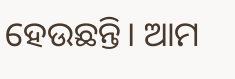ହେଉଛନ୍ତି। ଆମ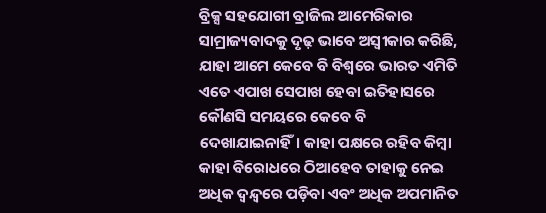ବ୍ରିକ୍ସ ସହଯୋଗୀ ବ୍ରାଜିଲ ଆମେରିକାର ସାମ୍ରାଜ୍ୟବାଦକୁ ଦୃଢ଼ ଭାବେ ଅସ୍ବୀକାର କରିଛି, ଯାହା ଆମେ କେବେ ବି ବିଶ୍ୱରେ ଭାରତ ଏମିତି ଏତେ ଏପାଖ ସେପାଖ ହେବା ଇତିହାସରେ କୌଣସି ସମୟରେ କେବେ ବି ଦେଖାଯାଇନାହିଁ। କାହା ପକ୍ଷରେ ରହିବ କିମ୍ବା କାହା ବିରୋଧରେ ଠିଆହେବ ତାହାକୁ ନେଇ ଅଧିକ ଦ୍ୱନ୍ଦ୍ୱରେ ପଡ଼ିବା ଏବଂ ଅଧିକ ଅପମାନିତ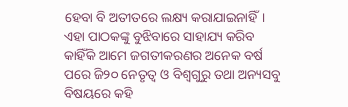ହେବା ବି ଅତୀତରେ ଲକ୍ଷ୍ୟ କରାଯାଇନାହିଁ। ଏହା ପାଠକଙ୍କୁ ବୁଝିବାରେ ସାହାଯ୍ୟ କରିବ କାହିଁକି ଆମେ ଜଗତୀକରଣର ଅନେକ ବର୍ଷ ପରେ ଜି୨୦ ନେତୃତ୍ୱ ଓ ବିଶ୍ୱଗୁରୁ ତଥା ଅନ୍ୟସବୁ ବିଷୟରେ କହି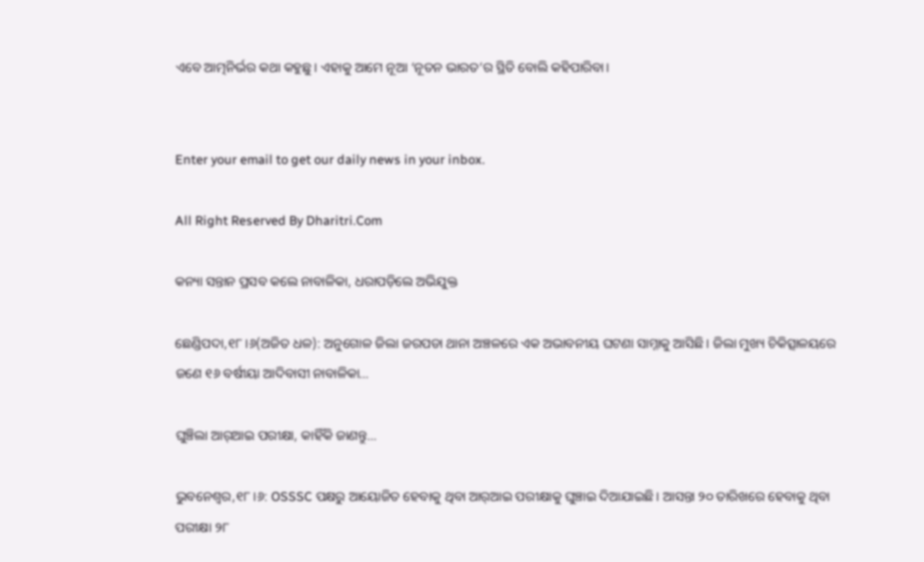ଏବେ ଆତ୍ମନିର୍ଭର କଥା କହୁଛୁ। ଏହାକୁ ଆମେ ନୂଆ ‘ନୂତନ ଭାରତ’ର ସ୍ଥିତି ବୋଲି କହିପାରିବା।


Enter your email to get our daily news in your inbox.

All Right Reserved By Dharitri.Com

କନ୍ୟା ସନ୍ତାନ ପ୍ରସବ କଲେ ନାବାଳିକା, ଧରାପଡ଼ିଲେ ଅଭିଯୁକ୍ତ

ଛେଣ୍ଡିପଦା,୧୮।୬(ଅଜିତ ଧଳ): ଅନୁଗୋଳ ଜିଲା ଜରପଡା ଥାନା ଅଞ୍ଚଳରେ ଏକ ଅଭାବନୀୟ ଘଟଣା ସାମ୍ନାକୁ ଆସିଛି। ଜିଲା ମୁଖ୍ୟ ଚିକିତ୍ସାଳୟରେ ଜଣେ ୧୬ ବର୍ଷୀୟା ଆଦିବାସୀ ନାବାଳିକା…

ଘୁଞ୍ଚିଲା ଆର୍‌ଆଇ ପରୀକ୍ଷା, କାହିଁକି ଜାଣନ୍ତୁ…

ଭୁବନେଶ୍ୱର,୧୮।୬: OSSSC ପକ୍ଷରୁ ଆୟୋଜିତ ହେବାକୁ ଥିବା ଆର୍‌ଆଇ ପରୀକ୍ଷାକୁ ଘୁଞ୍ଚାଇ ଦିଆଯାଇଛି। ଆସନ୍ତା ୨୦ ତାରିଖରେ ହେବାକୁ ଥିବା ପରୀକ୍ଷା ୨୮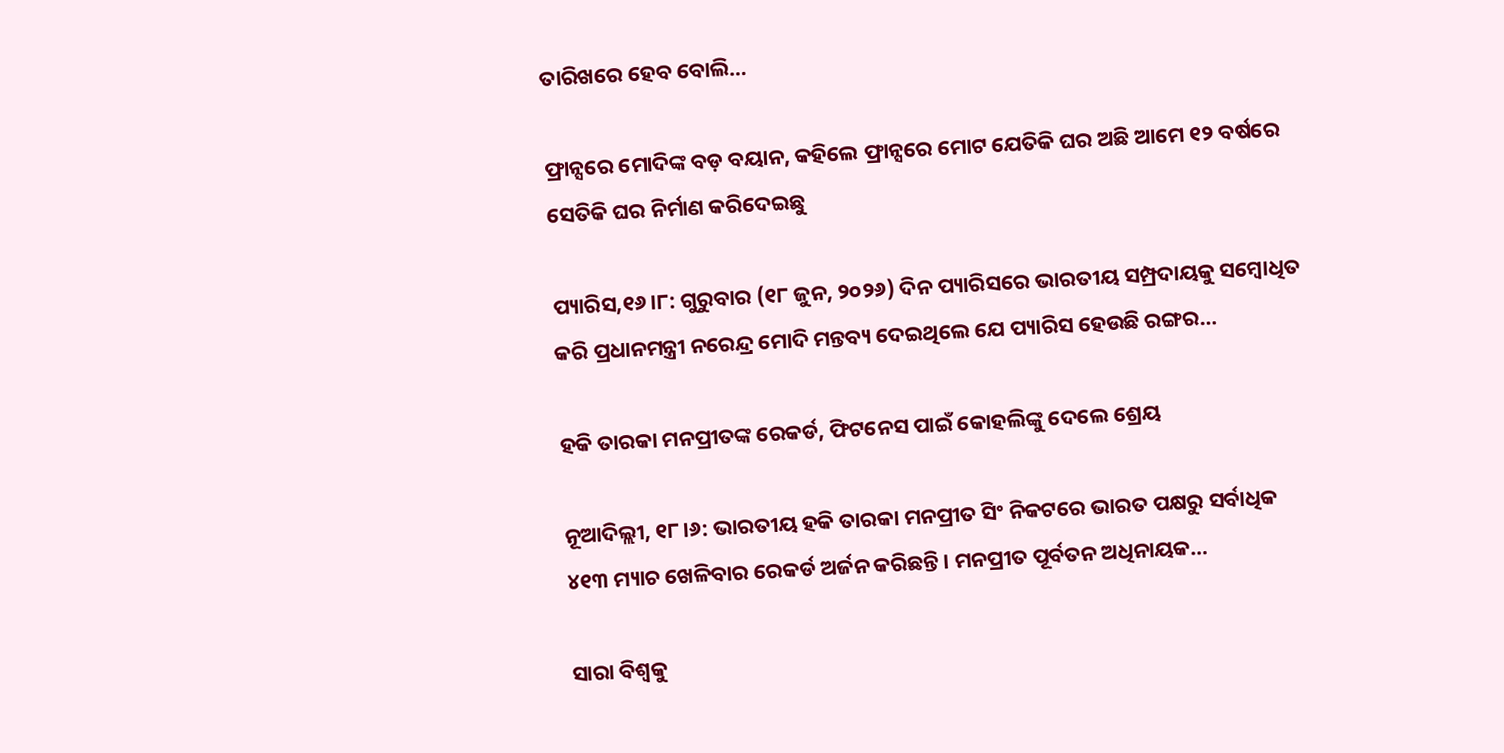ତାରିଖରେ ହେବ ବୋଲି…

ଫ୍ରାନ୍ସରେ ମୋଦିଙ୍କ ବଡ଼ ବୟାନ, କହିଲେ ଫ୍ରାନ୍ସରେ ମୋଟ ଯେତିକି ଘର ଅଛି ଆମେ ୧୨ ବର୍ଷରେ ସେତିକି ଘର ନିର୍ମାଣ କରିଦେଇଛୁ

ପ୍ୟାରିସ,୧୬।୮: ଗୁରୁବାର (୧୮ ଜୁନ, ୨୦୨୬) ଦିନ ପ୍ୟାରିସରେ ଭାରତୀୟ ସମ୍ପ୍ରଦାୟକୁ ସମ୍ବୋଧିତ କରି ପ୍ରଧାନମନ୍ତ୍ରୀ ନରେନ୍ଦ୍ର ମୋଦି ମନ୍ତବ୍ୟ ଦେଇଥିଲେ ଯେ ପ୍ୟାରିସ ହେଉଛି ରଙ୍ଗର…

ହକି ତାରକା ମନପ୍ରୀତଙ୍କ ରେକର୍ଡ, ଫିଟନେସ ପାଇଁ କୋହଲିଙ୍କୁ ଦେଲେ ଶ୍ରେୟ

ନୂଆଦିଲ୍ଲୀ, ୧୮।୬: ଭାରତୀୟ ହକି ତାରକା ମନପ୍ରୀତ ସିଂ ନିକଟରେ ଭାରତ ପକ୍ଷରୁ ସର୍ବାଧିକ ୪୧୩ ମ୍ୟାଚ ଖେଳିବାର ରେକର୍ଡ ଅର୍ଜନ କରିଛନ୍ତି। ମନପ୍ରୀତ ପୂର୍ବତନ ଅଧିନାୟକ…

ସାରା ବିଶ୍ୱକୁ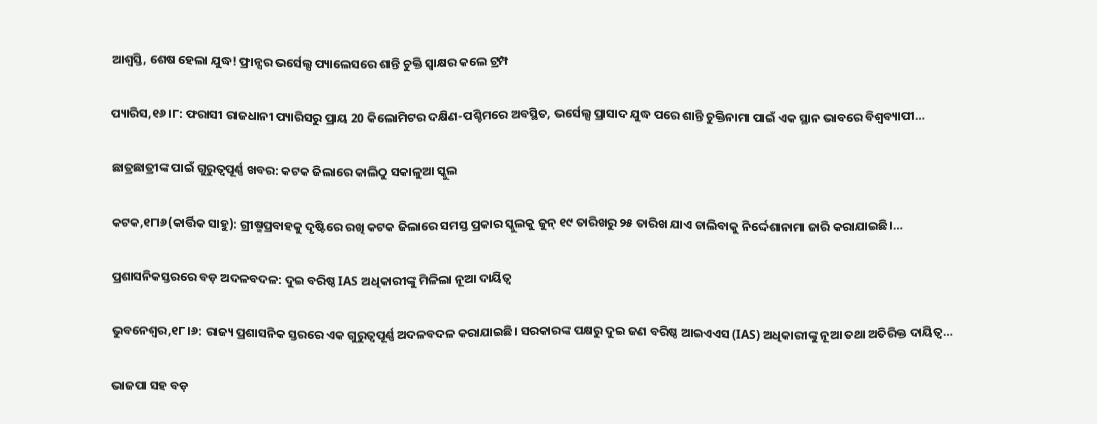ଆଶ୍ୱସ୍ତି, ଶେଷ ହେଲା ଯୁଦ୍ଧ! ଫ୍ରାନ୍ସର ଭର୍ସେଲ୍ସ ପ୍ୟାଲେସରେ ଶାନ୍ତି ଚୁକ୍ତି ସ୍ବାକ୍ଷର କଲେ ଟ୍ରମ୍ପ

ପ୍ୟାରିସ,୧୬।୮: ଫରାସୀ ରାଜଧାନୀ ପ୍ୟାରିସରୁ ପ୍ରାୟ 20 କିଲୋମିଟର ଦକ୍ଷିଣ-ପଶ୍ଚିମରେ ଅବସ୍ଥିତ, ଭର୍ସେଲ୍ସ ପ୍ରାସାଦ ଯୁଦ୍ଧ ପରେ ଶାନ୍ତି ଚୁକ୍ତିନାମା ପାଇଁ ଏକ ସ୍ଥାନ ଭାବରେ ବିଶ୍ୱବ୍ୟାପୀ…

ଛାତ୍ରଛାତ୍ରୀଙ୍କ ପାଇଁ ଗୁରୁତ୍ୱପୂର୍ଣ୍ଣ ଖବର: କଟକ ଜିଲାରେ କାଲିଠୁ ସକାଳୁଆ ସ୍କୁଲ

କଟକ,୧୮ା୬(କାର୍ତ୍ତିକ ସାହୁ): ଗ୍ରୀଷ୍ମପ୍ରବାହକୁ ଦୃଷ୍ଟିରେ ରଖି କଟକ ଜିଲାରେ ସମସ୍ତ ପ୍ରକାର ସ୍କୁଲକୁ ଜୁନ୍‌ ୧୯ ତାରିଖରୁ ୨୫ ତାରିଖ ଯାଏ ଚାଲିବାକୁ ନିର୍ଦ୍ଦେଶାନାମା ଜାରି କରାଯାଇଛି।…

ପ୍ରଶାସନିକସ୍ତରରେ ବଡ଼ ଅଦଳବଦଳ: ଦୁଇ ବରିଷ୍ଠ IAS ଅଧିକାରୀଙ୍କୁ ମିଳିଲା ନୂଆ ଦାୟିତ୍ୱ

ଭୁବନେଶ୍ୱର,୧୮।୬: ରାଜ୍ୟ ପ୍ରଶାସନିକ ସ୍ତରରେ ଏକ ଗୁରୁତ୍ୱପୂର୍ଣ୍ଣ ଅଦଳବଦଳ କରାଯାଇଛି। ସରକାରଙ୍କ ପକ୍ଷରୁ ଦୁଇ ଜଣ ବରିଷ୍ଠ ଆଇଏଏସ (IAS) ଅଧିକାରୀଙ୍କୁ ନୂଆ ତଥା ଅତିରିକ୍ତ ଦାୟିତ୍ୱ…

ଭାଜପା ସହ ବଡ଼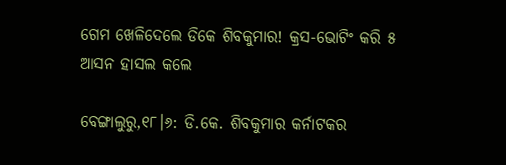ଗେମ ଖେଳିଦେଲେ ଡିକେ ଶିବକୁମାର! କ୍ରସ-ଭୋଟିଂ କରି ୫ ଆସନ ହାସଲ କଲେ

ବେଙ୍ଗାଲୁରୁ,୧୮।୬: ଡି.କେ. ଶିବକୁମାର କର୍ନାଟକର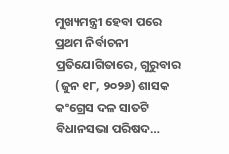ମୁଖ୍ୟମନ୍ତ୍ରୀ ହେବା ପରେ ପ୍ରଥମ ନିର୍ବାଚନୀ ପ୍ରତିଯୋଗିତାରେ, ଗୁରୁବାର (ଜୁନ ୧୮, ୨୦୨୬) ଶାସକ କଂଗ୍ରେସ ଦଳ ସାତଟି ବିଧାନସଭା ପରିଷଦ…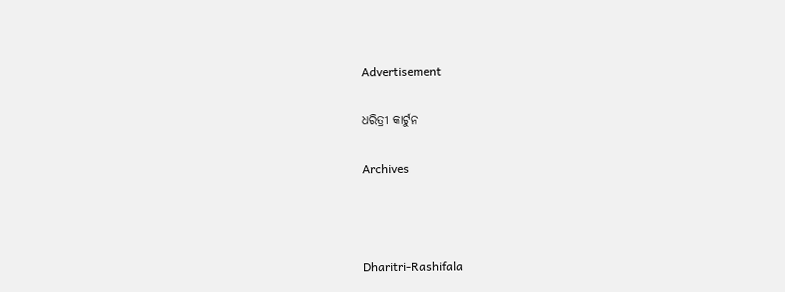Advertisement

ଧରିତ୍ରୀ କାର୍ଟୁନ

Archives



Dharitri-Rashifala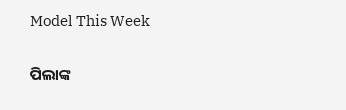Model This Week

ପିଲାଙ୍କ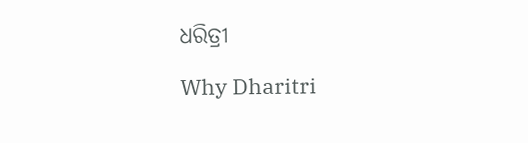ଧରିତ୍ରୀ

Why Dharitri